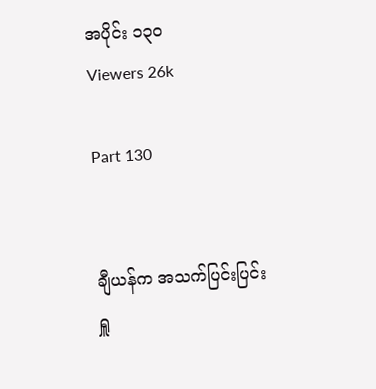အပိုင်း ၁၃၀
Viewers 26k

Part 130


ချီယန်က အသက်ပြင်းပြင်းရှူ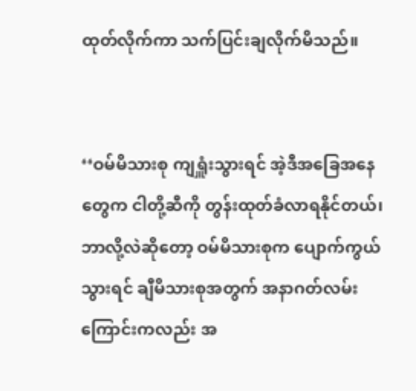ထုတ်လိုက်ကာ သက်ပြင်းချလိုက်မိသည်။


‘‘ဝမ်မိသားစု ကျရှူံးသွားရင် အဲ့ဒီအခြေအနေတွေက ငါတို့ဆီကို တွန်းထုတ်ခံလာရနိုင်တယ်၊ ဘာလို့လဲ‌ဆိုတော့ ဝမ်မိသားစုက ပျောက်ကွယ်သွားရင် ချီမိသားစုအတွက် အနာဂတ်လမ်းကြောင်းကလည်း အ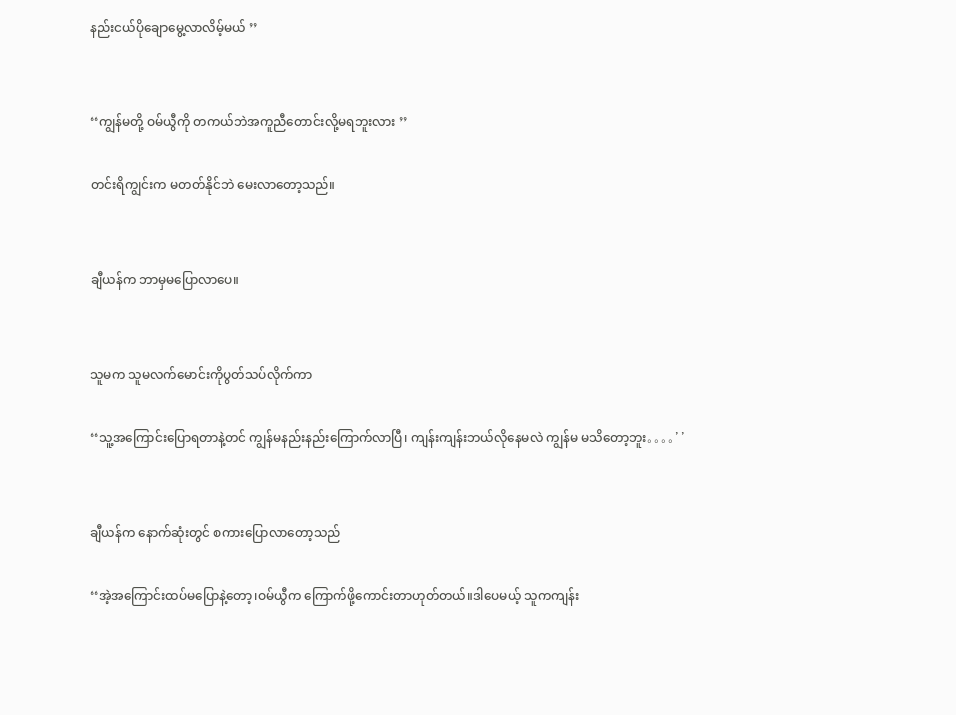နည်းငယ်ပိုချောမွေ့လာလိမ့်မယ် ’’


‘‘ကျွန်မတို့ ဝမ်ယွီကို တကယ်ဘဲအကူညီတောင်းလို့မရဘူးလား ’’

တင်းရိကျွင်းက မတတ်နိုင်ဘဲ မေးလာတော့သည်။


ချီယန်က ဘာမှမပြောလာပေ။


သူမက သူမလက်မောင်းကိုပွတ်သပ်လိုက်ကာ

‘‘သူ့အကြောင်းပြောရတာနဲ့တင် ကျွန်မနည်းနည်းကြောက်လာပြီ၊ ကျန်းကျန်းဘယ်လိုနေမလဲ ကျွန်မ မသိတော့ဘူး。。。。’’


ချီယန်က နောက်ဆုံးတွင် စကားပြောလာတော့သည်

‘‘အဲ့‌အကြောင်းထပ်မပြောနဲ့တော့၊ဝမ်ယွီက ကြောက်ဖို့ကောင်းတာဟုတ်တယ်။ဒါပေမယ့် သူကကျန်း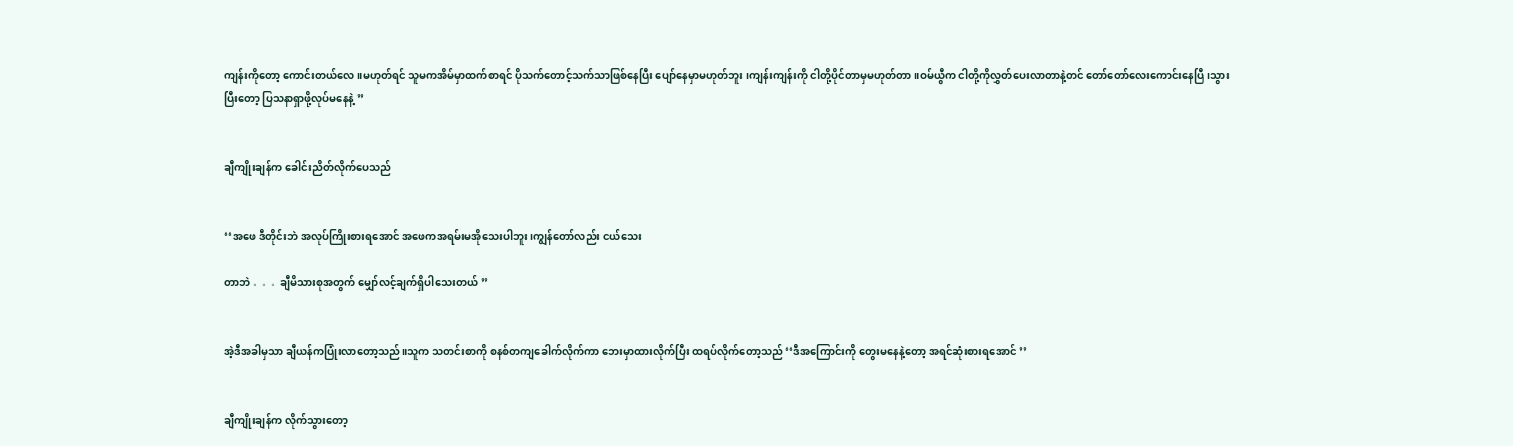ကျန်းကိုတော့ ကောင်းတယ်လေ။မဟုတ်ရင် သူမကအိမ်မှာထက်စာရင် ပိုသက်တောင့်သက်သာဖြစ်နေပြီး ပျော်နေမှာမဟုတ်ဘူး ၊ကျန်းကျန်းကို ငါတို့ပိုင်တာမှမဟုတ်တာ။ဝမ်ယွီက ငါတို့ကိုလွှတ်ပေးလာတာနဲ့တင် ‌တော်တော်လေးကောင်းနေပြီ၊သွားပြီးတော့ ပြသနာရှာဖို့လုပ်မနေနဲ့ ’’


ချီကျိုးချန်က ခေါင်းညိတ်လိုက်ပေသည်


‘‘အဖေ ဒီတိုင်းဘဲ အလုပ်ကြိုးစားရအောင် အဖေကအရမ်းမအိုသေးပါဘူး၊ကျွန်တော်လည်း ငယ်သေး

တာဘဲ 。。。ချီမိသားစုအတွက် မျှော်လင့်ချက်ရှိပါသေးတယ် ’’


အဲ့ဒီအခါမှသာ ချီယန်ကပြုံးလာတော့သည်။သူက သတင်းစာကို စနစ်တကျခေါက်လိုက်ကာ ဘေးမှာထားလိုက်ပြီး ထရပ်လိုက်တော့သည် ‘‘ဒီအကြောင်းကို တွေးမနေနဲ့တော့ အရင်ဆုံးစားရအောင် ’’


ချီကျိုးချန်က လိုက်သွားတော့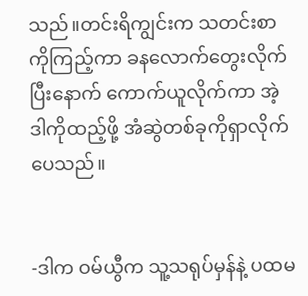သည်။တင်းရိကျွင်းက သတင်းစာကိုကြည့်ကာ ခ‌နလောက်တွေးလိုက်ပြီးနောက် ကောက်ယူလိုက်ကာ အဲ့ဒါကိုထည့်ဖို့ အံဆွဲတစ်ခုကိုရှာလိုက်ပေသည်။


-ဒါက ဝမ်ယွီက သူ့သရုပ်မှန်နဲ့ ပထမ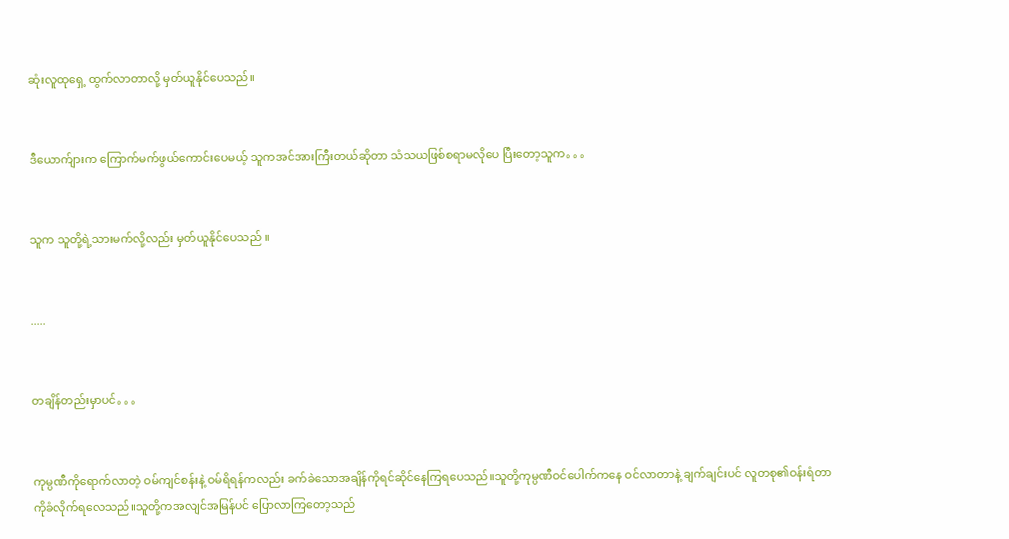ဆုံးလူထုရှေ့ ထွက်လာတာလို့ မှတ်ယူနိုင်ပေသည်။


ဒီယောက်ျားက ကြောက်မက်ဖွယ်ကောင်းပေမယ့် သူကအင်အားကြီးတယ်ဆိုတာ သံသယဖြစ်စရာမလိုပေ ပြီးတော့သူက。。。


သူက သူတို့ရဲ့သားမက်လို့လည်း မှတ်ယူနိုင်ပေသည် ။


.....


တချိန်တည်းမှာပင်。。。


ကုမ္ပဏီကိုရောက်လာတဲ့ ဝမ်ကျင်စန်းနဲ့ ဝမ်ရိရန်ကလည်း ခက်ခဲသောအချိန်ကိုရင်ဆိုင်နေကြရပေသည်။သူတို့ကုမ္ပဏီဝင်ပေါက်ကနေ ဝင်လာတာနဲ့ ချက်ချင်းပင် လူတစု၏ဝန်းရံတာကိုခံလိုက်ရလေသည်။သူတို့ကအလျင်အမြန်ပင် ပြောလာကြတော့သည်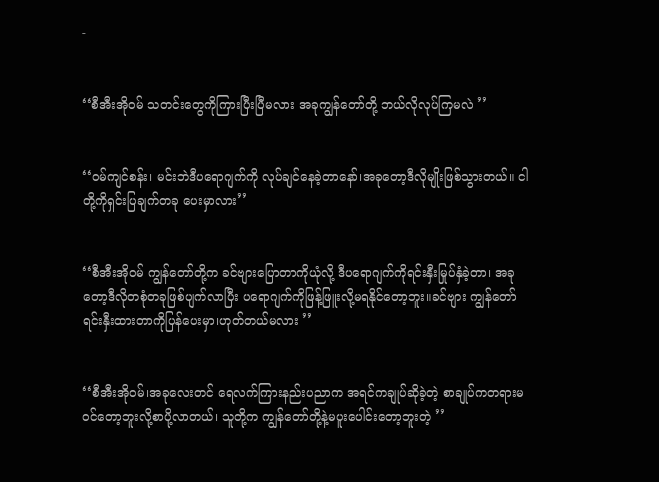-


‘‘စီအီးအိုဝမ် သတင်းတွေကိုကြားပြီးပြီမလား အခုကျွန်တော်တို့ ဘယ်လိုလုပ်ကြမလဲ ’’


‘‘ဝမ်ကျင်စန်း၊ မင်းဘဲဒီပရောဂျက်ကို လုပ်ချင်နေခဲ့တာနော်၊အခုတော့ဒီလိုမျိုးဖြစ်သွားတယ်။ ငါတို့ကိုရှင်းပြချက်တခု ပေးမှာလား’’


‘‘စီအီးအိုဝမ် ကျွန်တော်တို့က ခင်ဗျားပြောတာကိုယုံလို့ ဒီပရောဂျက်ကိုရင်းနှီးမြုပ်နှံခဲ့တာ၊ အခုတော့ဒီလိုတစုံတခုဖြစ်ပျက်လာပြီး ပရောဂျက်ကိုဖြန့်ဖြူးလို့မရနိုင်တော့ဘူး။ခင်ဗျား ကျွန်တော်ရင်းနှီးထားတာကိုပြန်ပေးမှာ၊ဟုတ်တယ်မလား ’’


‘‘စီအီးအိုဝမ်၊အခုလေးတင် ရေလက်ကြားနည်းပညာက အရင်ကချုပ်ဆိုခဲ့တဲ့ စာချုပ်ကတရားမဝင်တော့ဘူးလို့စာပို့လာတယ်၊ သူတို့က ကျွန်တော်တို့နဲ့မပူးပေါင်းတော့ဘူးတဲ့ ’’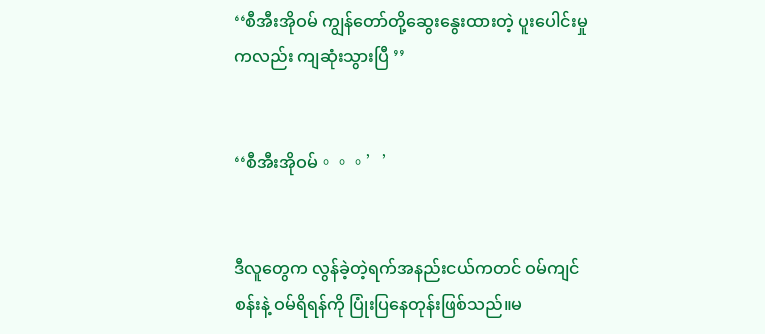‘‘စီအီးအိုဝမ် ကျွန်တော်တို့ဆွေးနွေးထားတဲ့ ပူးပေါင်းမှုကလည်း ကျဆုံးသွားပြီ ’’


‘‘စီအီးအိုဝမ်。。。’’


ဒီလူတွေက လွန်ခဲ့တဲ့ရက်အနည်းငယ်ကတင် ဝမ်ကျင်စန်းနဲ့ ဝမ်ရိရန်ကို ပြုံးပြနေတုန်းဖြစ်သည်။မ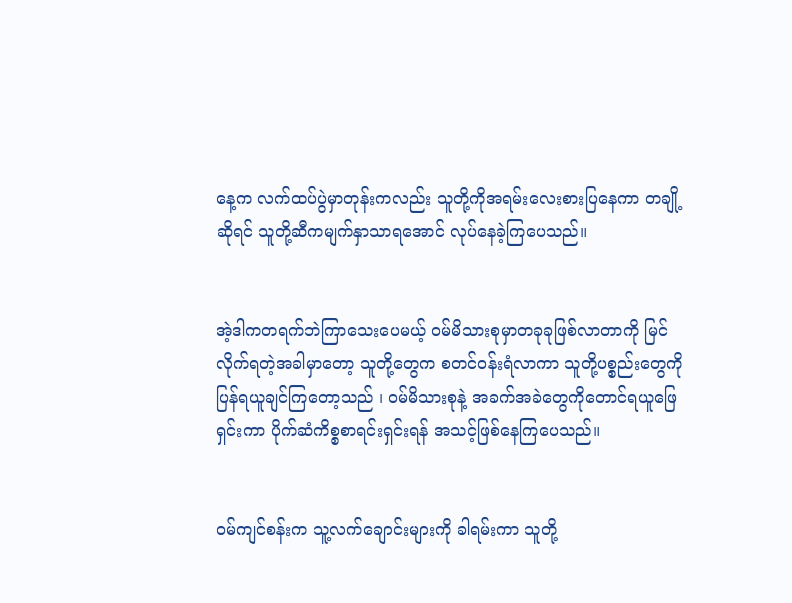နေ့က လက်ထပ်ပွဲမှာတုန်းကလည်း သူတို့ကိုအရမ်းလေးစားပြနေကာ တချို့ဆိုရင် သူတို့ဆီကမျက်နှာသာရအောင် လုပ်နေခဲ့ကြပေသည်။


အဲ့ဒါကတရက်ဘဲကြာသေးပေမယ့် ဝမ်မိသားစုမှာတခုခုဖြစ်လာတာကို မြင်လိုက်ရတဲ့အခါမှာတော့ သူတို့တွေက စတင်ဝန်းရံလာကာ သူတို့ပစ္စည်းတွေကို ပြန်ရယူချင်ကြတော့သည် ၊ ဝမ်မိသားစုနဲ့ အခက်အခဲတွေကိုတောင်ရယူဖြေရှင်းကာ ပိုက်ဆံကိစ္စစာရင်းရှင်းရန် အသင့်ဖြစ်နေကြပေသည်။


ဝမ်ကျင်စန်းက သူ့လက်ချောင်းများကို ခါရမ်းကာ သူတို့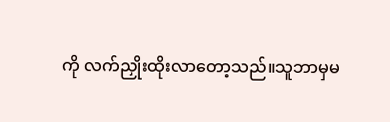ကို လက်ညှိုးထိုးလာတော့သည်။သူဘာမှမ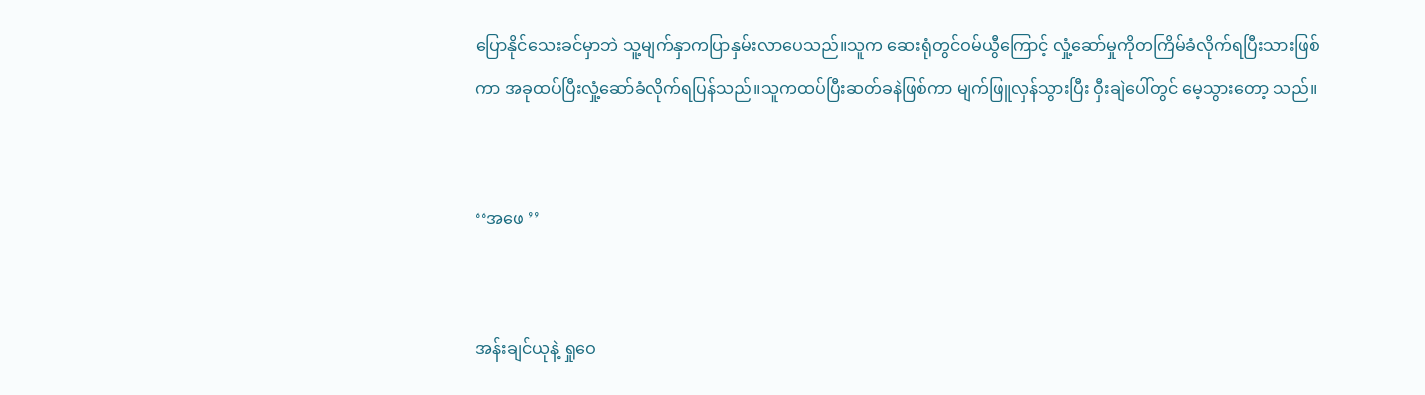ပြောနိုင်သေးခင်မှာဘဲ သူ့မျက်နှာကပြာနှမ်းလာပေသည်။သူက ဆေးရုံတွင်ဝမ်ယွီကြောင့် လှုံ့ဆော်မှုကိုတကြိမ်ခံလိုက်ရပြီးသားဖြစ်ကာ အခုထပ်ပြီးလှုံ့ဆော်ခံလိုက်ရပြန်သည်။သူကထပ်ပြီးဆတ်ခနဲဖြစ်ကာ မျက်ဖြူလှန်သွားပြီး ဝှီးချဲပေါ်တွင် မေ့သွားတော့ သည်။


‘‘အဖေ ’’


အန်းချင်ယုနဲ့ ရှုဝေ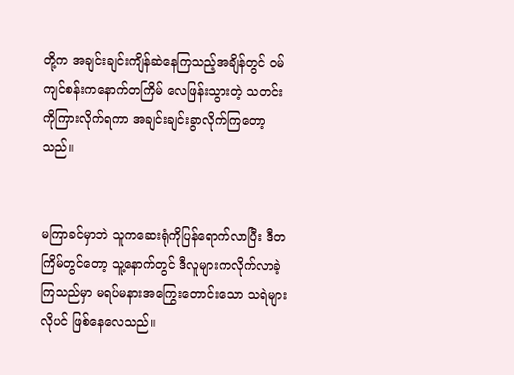တို့က အချင်းချင်းကျိန်ဆဲနေကြသည့်အချိန်တွင် ဝမ်ကျင်စန်းကနောက်တကြိမ် လေဖြန်းသွားတဲ့ သတင်းကိုကြားလိုက်ရကာ အချင်းချင်းခွာလိုက်ကြတော့သည်။


မကြာခင်မှာဘဲ သူကဆေးရုံကိုပြန်ရောက်လာပြီး ဒီတကြိမ်တွင်တော့ သူ့နောက်တွင် ဒီလူများကလိုက်လာခဲ့ကြသည်မှာ မရပ်မနားအကြွေးတောင်းသော သရဲများလိုပင် ဖြစ်နေလေသည်။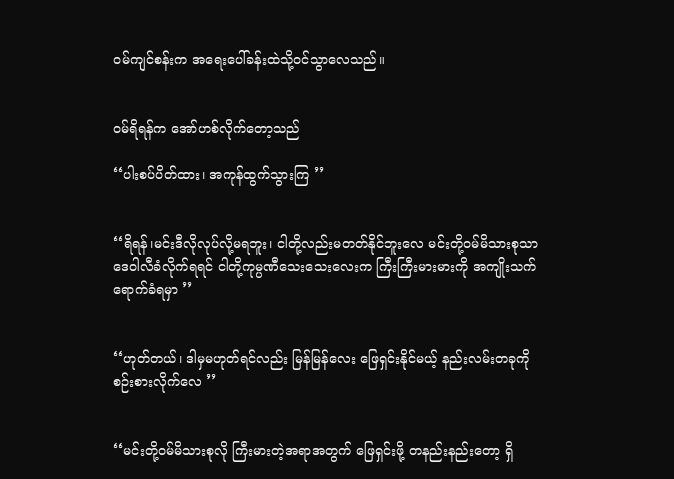ဝမ်ကျင်စန်းက ‌အရေးပေါ်ခန်းထဲသို့ဝင်သွာလေသည်။


ဝမ်ရိရန်က အော်ဟစ်လိုက်တော့သည်

‘‘ပါးစပ်ပိတ်ထား၊ အကုန်ထွက်သွားကြ ’’


‘‘ရိရန်၊မင်းဒီလိုလုပ်လို့မရဘူး၊ ငါတို့လည်းမတတ်နိုင်ဘူးလေ မင်းတို့ဝမ်မိသားစုသာ ဒေဝါလီခံလိုက်ရရင် ငါတို့ကုမ္ပဏီသေးသေးလေးက ကြီးကြီးမားမားကို အကျိုးသက်ရောက်ခံရမှာ ’’


‘‘ဟုတ်တယ်၊ ဒါမှမဟုတ်ရင်လည်း မြန်မြန်လေး ဖြေရှင်းနိုင်မယ့် နည်းလမ်းတခုကို စဉ်းစားလိုက်လေ ’’


‘‘မင်းတို့ဝမ်မိသားစုလို ကြီးမားတဲ့အရာအတွက် ဖြေရှင်းဖို့ တနည်းနည်းတော့ ရှိ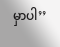မှာပါ’’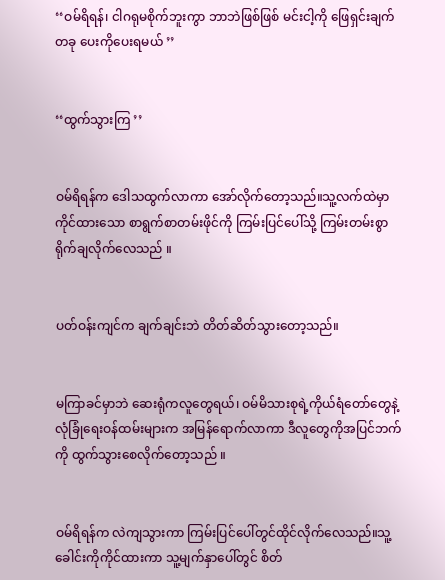‘‘ဝမ်ရိရန်၊ ငါဂရုမစိုက်ဘူးကွာ ဘာဘဲဖြစ်ဖြစ် မင်းငါ့ကို ဖြေရှင်းချက်တခု ပေးကိုပေးရမယ် ’’


‘‘ထွက်သွားကြ ’’


ဝမ်ရိရန်က ဒေါသထွက်လာကာ အော်လိုက်တော့သည်။သူ့လက်ထဲမှာကိုင်ထားသော စာရွက်စာတမ်းဖိုင်ကို ကြမ်းပြင်ပေါ်သို့ ကြမ်းတမ်းစွာရိုက်ချလိုက်လေသည် ။


ပတ်ဝန်းကျင်က ချက်ချင်းဘဲ တိတ်ဆိတ်သွားတော့သည်။


မကြာခင်မှာဘဲ ဆေးရုံကလူတွေရယ်၊ ဝမ်မိသားစုရဲ့ကိုယ်ရံတော်တွေနဲ့ လုံခြုံရေးဝန်ထမ်းများက အမြန်ရောက်လာကာ ဒီလူတွေကိုအပြင်ဘက်ကို ထွက်သွားစေလိုက်တော့သည် ။


ဝမ်ရိရန်က လဲကျသွားကာ ကြမ်းပြင်ပေါ်တွင်ထိုင်လိုက်လေသည်။သူ့ခေါင်းကိုကိုင်ထားကာ သူ့မျက်နှာပေါ်တွင် စိတ်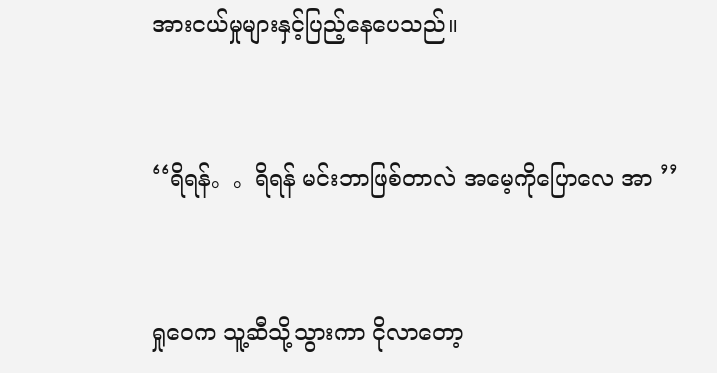အားငယ်မှုများနှင့်ပြည့်နေပေသည်။


‘‘ရိရန်。。ရိရန် မင်းဘာဖြစ်တာလဲ အမေ့ကိုပြောလေ အာ ’’


ရှုဝေက သူ့ဆီသို့သွားကာ ငိုလာတော့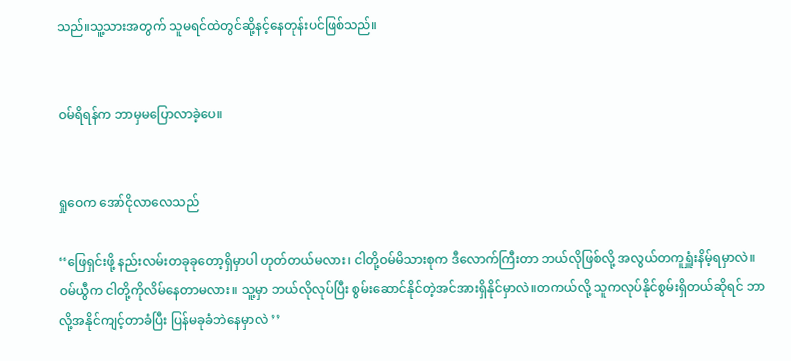သည်။သူ့သားအတွက် သူမရင်ထဲတွင်ဆို့နင့်နေတုန်းပင်ဖြစ်သည်။


ဝမ်ရိရန်က ဘာမှမပြောလာခဲ့ပေ။


ရှုဝေက အော်ငိုလာလေသည်

‘‘ဖြေရှင်းဖို့ နည်းလမ်းတခုခုတော့ရှိမှာပါ ဟုတ်တယ်မလား၊ ငါတို့ဝမ်မိသားစုက ဒီလောက်ကြီးတာ ဘယ်လိုဖြစ်လို့ အလွယ်တကူရှူံးနိမ့်ရမှာလဲ။ ဝမ်ယွီက ငါတို့ကိုလိမ်နေတာမလား။ သူ့မှာ ဘယ်လိုလုပ်ပြီး စွမ်းဆောင်နိုင်တဲ့အင်အားရှိနိုင်မှာလဲ။တကယ်လို့ သူကလုပ်နိုင်စွမ်းရှိတယ်ဆိုရင် ဘာလို့အနိုင်ကျင့်တာခံပြီး ပြန်မခုခံဘဲနေမှာလဲ ’’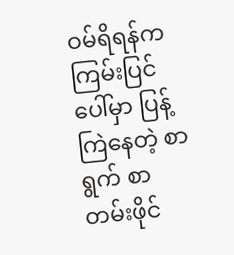ဝမ်ရိရန်က ကြမ်းပြင်ပေါ်မှာ ပြန့်ကြဲနေတဲ့ စာရွက် စာတမ်းဖိုင်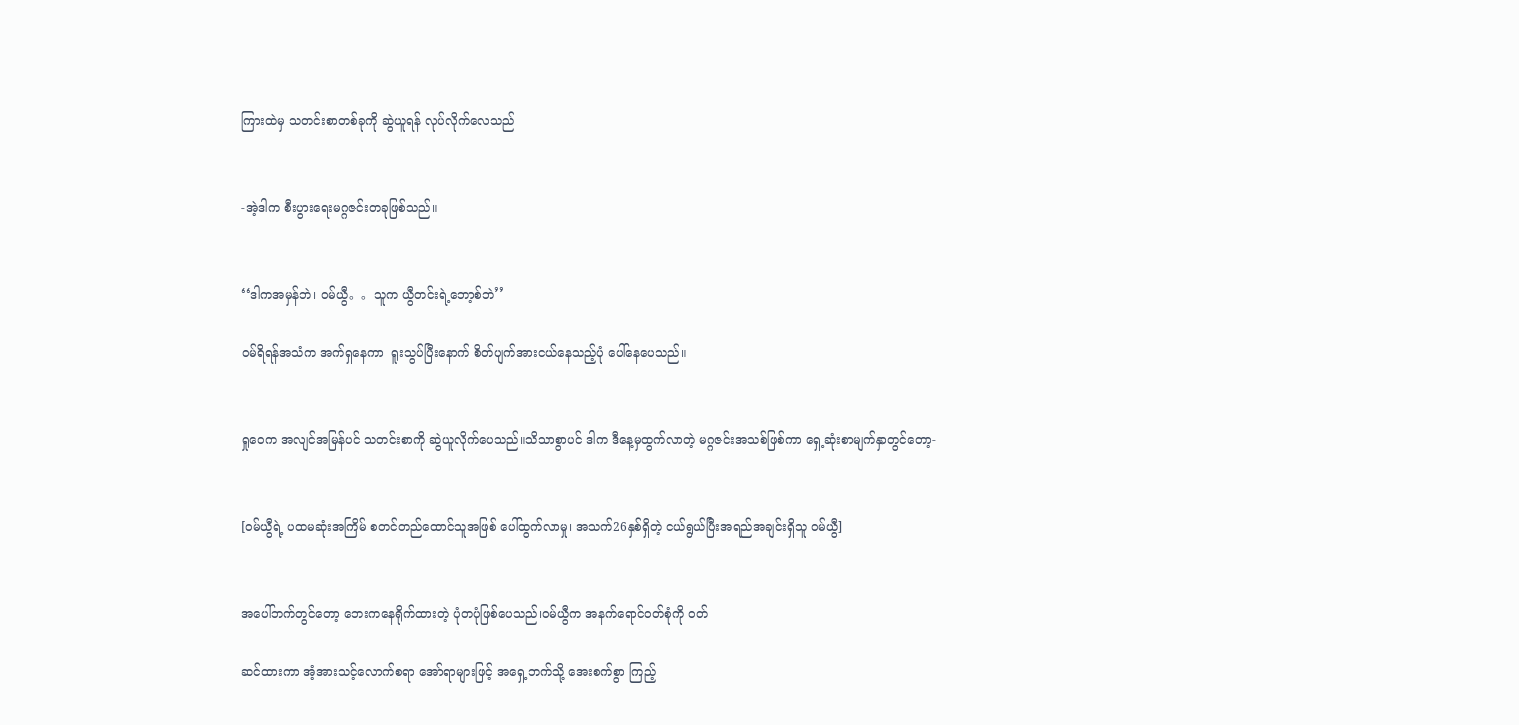ကြားထဲမှ သတင်းစာတစ်ခုကို ဆွဲယူရန် လုပ်လိုက်လေသည်


-အဲ့ဒါက စီးပွားရေးမဂ္ဂဇင်းတခုဖြစ်သည်။


‘‘ဒါကအမှန်ဘဲ၊ ဝမ်ယွီ。。သူက ယွီတင်းရဲ့ဘော့စ်ဘဲ’’

ဝမ်ရိရန်အသံက အက်ရှနေကာ  ရူးသွပ်ပြီးနောက် စိတ်ပျက်အားငယ်နေသည့်ပုံ ပေါ်နေပေသည်။


ရှုဝေက အလျင်အမြန်ပင် သတင်းစာကို ဆွဲယူလိုက်ပေသည်။သိသာစွာပင် ဒါက ဒီနေ့မှထွက်လာတဲ့ မဂ္ဂဇင်းအသစ်ဖြစ်ကာ ရှေ့ဆုံးစာမျက်နှာတွင်တော့-


[ဝမ်ယွီရဲ့ ပထမဆုံးအကြိမ် စတင်တည်ထောင်သူအဖြစ် ပေါ်ထွက်လာမှု၊ အသက်26နှစ်ရှိတဲ့ ငယ်ရွယ်ပြီးအရည်အချင်းရှိသူ ဝမ်ယွီ]


အပေါ်ဘက်တွင်တော့ ဘေးကနေရိုက်ထားတဲ့ ပုံတပုံဖြစ်ပေသည်၊ဝမ်ယွီက အနက်ရောင်ဝတ်စုံကို ဝတ်

ဆင်ထားကာ အံ့အားသင့်လောက်စရာ အော်ရာများဖြင့် အရှေ့ဘက်သို့ အေးစက်စွာ ကြည့်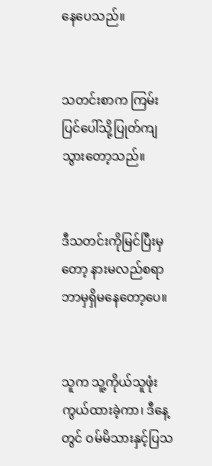နေပေသည်။


သတင်းစာက ကြမ်းပြင်ပေါ်သို့ပြုတ်ကျသွားတော့သည်။


ဒီသတင်းကိုမြင်ပြီးမှတော့ နားမလည်စရာဘာမှရှိမနေတော့ပေ။


သူက သူ့ကိုယ်သူဖုံးကွယ်ထားခဲ့ကာ၊ ဒီနေ့တွင် ဝမ်မိသားနှင့်ပြသ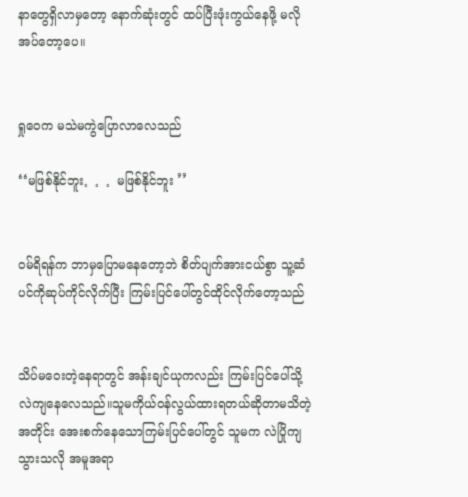နာတွေရှိလာမှတော့ နောက်ဆုံးတွင် ထပ်ပြီးဖုံးကွယ်နေဖို့ မလိုအပ်တော့ပေ။


ရှုဝေက မသဲမကွဲပြောလာလေသည်

‘‘မဖြစ်နိုင်ဘူး。。。မဖြစ်နိုင်ဘူး ’’


ဝမ်ရိရန်က ဘာမှပြောမနေတော့ဘဲ စိတ်ပျက်အားငယ်စွာ သူ့ဆံပင်ကိုဆုပ်ကိုင်လိုက်ပြီး ကြမ်းပြင်ပေါ်တွင်ထိုင်လိုက်တော့သည်


သိပ်မဝေးတဲ့နေရာတွင် အန်းချင်ယုကလည်း ကြမ်းပြင်ပေါ်သို့ လဲကျနေလေသည်။သူမကိုယ်ဝန်လွယ်ထားရတယ်ဆိုတာမသိတဲ့အတိုင်း အေးစက်နေသောကြမ်းပြင်ပေါ်တွင် သူမက လဲပြိုကျသွားသလို အမူအရာ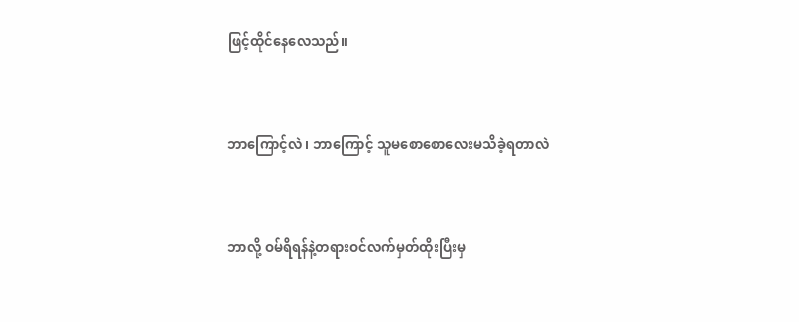ဖြင့်ထိုင်နေလေသည်။


ဘာကြောင့်လဲ၊ ဘာကြောင့် သူမစောစောလေးမသိခဲ့ရတာလဲ


ဘာလို့ ဝမ်ရိရန်နဲ့တရားဝင်လက်မှတ်ထိုးပြီးမှ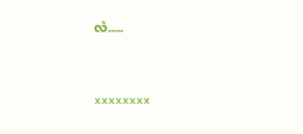လဲ.....


xxxxxxxx